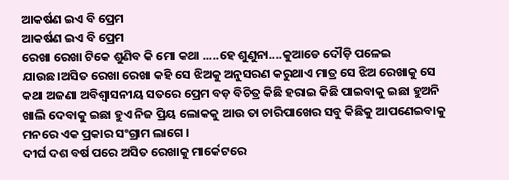ଆକର୍ଷଣ ଇଏ ବି ପ୍ରେମ
ଆକର୍ଷଣ ଇଏ ବି ପ୍ରେମ
ରେଖା ରେଖା ଟିକେ ଶୁଣିବ କି ମୋ କଥା .....ହେ ଶୁଣୁନା....କୁଆଡେ ଦୌଡ଼ି ପଳେଇ ଯାଉଛ।ଅସିତ ରେଖା ରେଖା କହି ସେ ଝିଅକୁ ଅନୁସରଣ କରୁଥାଏ ମାତ୍ର ସେ ଝିଅ ରେଖାକୁ ସେ କଥା ଅଜଣା ଅବିଶ୍ୱାସନୀୟ ସତରେ ପ୍ରେମ ବଡ଼ ବିଚିତ୍ର କିଛି ହରାଇ କିଛି ପାଇବାକୁ ଇଛା ହୁଅନି ଖାଲି ଦେବାକୁ ଇଛା ହୁଏ ନିଜ ପ୍ରିୟ ଲୋକକୁ ଆଉ ତା ଚାରିପାଖେର ସବୁ କିଛିକୁ ଆପଣେଇବାକୁ ମନରେ ଏକ ପ୍ରକାର ସଂଗ୍ରାମ ଲାଗେ ।
ଦୀର୍ଘ ଦଶ ବର୍ଷ ପରେ ଅସିତ ରେଖାକୁ ମାର୍କେଟରେ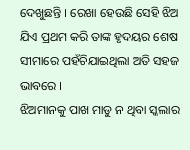ଦେଖୁଛନ୍ତି । ରେଖା ହେଉଛି ସେହି ଝିଅ ଯିଏ ପ୍ରଥମ କରି ତାଙ୍କ ହୃଦୟର ଶେଷ ସୀମାରେ ପହଁଚିଯାଇଥିଲା ଅତି ସହଜ ଭାବରେ ।
ଝିଅମାନକୁ ପାଖ ମାଡୁ ନ ଥିବା ସ୍କଲାର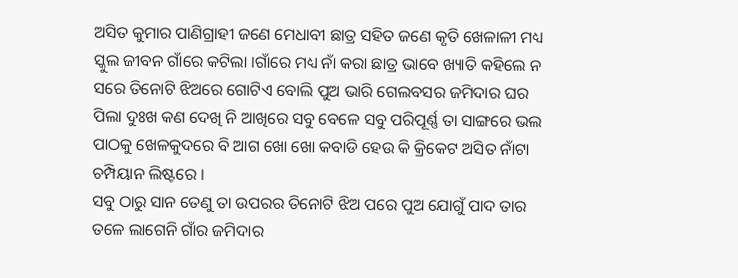ଅସିତ କୁମାର ପାଣିଗ୍ରାହୀ ଜଣେ ମେଧାବୀ ଛାତ୍ର ସହିତ ଜଣେ କୃତି ଖେଳାଳୀ ମଧ୍ୟ ସ୍କୁଲ ଜୀବନ ଗାଁରେ କଟିଲା ।ଗାଁରେ ମଧ୍ୟ ନାଁ କରା ଛାତ୍ର ଭାବେ ଖ୍ୟାତି କହିଲେ ନ ସରେ ତିନୋଟି ଝିଅରେ ଗୋଟିଏ ବୋଲି ପୁଅ ଭାରି ଗେଲବସର ଜମିଦାର ଘର ପିଲା ଦୁଃଖ କଣ ଦେଖି ନି ଆଖିରେ ସବୁ ବେଳେ ସବୁ ପରିପୂର୍ଣ୍ଣ ତା ସାଙ୍ଗରେ ଭଲ ପାଠକୁ ଖେଳକୁଦରେ ବି ଆଗ ଖୋ ଖୋ କବାଡି ହେଉ କି କ୍ରିକେଟ ଅସିତ ନାଁଟା ଚମ୍ପିୟାନ ଲିଷ୍ଟରେ ।
ସବୁ ଠାରୁ ସାନ ତେଣୁ ତା ଉପରର ତିନୋଟି ଝିଅ ପରେ ପୁଅ ଯୋଗୁଁ ପାଦ ତାର ତଳେ ଲାଗେନି ଗାଁର ଜମିଦାର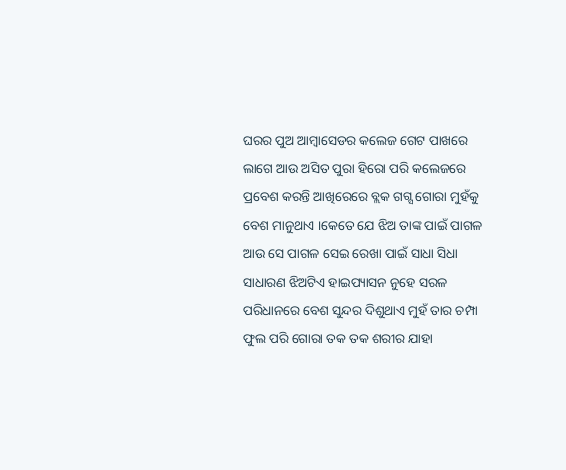ଘରର ପୁଅ ଆମ୍ବାସେଡର କଲେଜ ଗେଟ ପାଖରେ ଲାଗେ ଆଉ ଅସିତ ପୁରା ହିରୋ ପରି କଲେଜରେ ପ୍ରବେଶ କରନ୍ତି ଆଖିରେରେ ବ୍ଲକ ଗଗ୍ସ ଗୋରା ମୁହଁକୁ ବେଶ ମାନୁଥାଏ ।କେତେ ଯେ ଝିଅ ତାଙ୍କ ପାଇଁ ପାଗଳ ଆଉ ସେ ପାଗଳ ସେଇ ରେଖା ପାଇଁ ସାଧା ସିଧା ସାଧାରଣ ଝିଅଟିଏ ହାଇପ୍ୟାସନ ନୁହେ ସରଳ ପରିଧାନରେ ବେଶ ସୁନ୍ଦର ଦିଶୁଥାଏ ମୁହଁ ତାର ଚମ୍ପା ଫୁଲ ପରି ଗୋରା ତକ ତକ ଶରୀର ଯାହା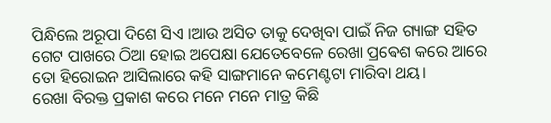ପିନ୍ଧିଲେ ଅରୂପା ଦିଶେ ସିଏ ।ଆଉ ଅସିତ ତାକୁ ଦେଖିବା ପାଇଁ ନିଜ ଗ୍ୟାଙ୍ଗ ସହିତ ଗେଟ ପାଖରେ ଠିଆ ହୋଇ ଅପେକ୍ଷା ଯେତେବେଳେ ରେଖା ପ୍ରଵେଶ କରେ ଆରେ ତୋ ହିରୋଇନ ଆସିଲାରେ କହି ସାଙ୍ଗମାନେ କମେଣ୍ଟଟା ମାରିବା ଥୟ।
ରେଖା ବିରକ୍ତ ପ୍ରକାଶ କରେ ମନେ ମନେ ମାତ୍ର କିଛି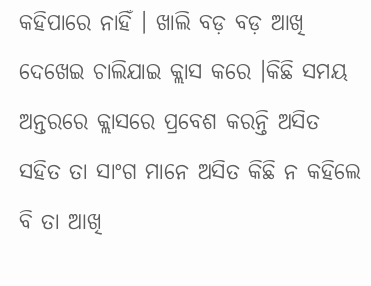କହିପାରେ ନାହିଁ । ଖାଲି ବଡ଼ ବଡ଼ ଆଖି ଦେଖେଇ ଚାଲିଯାଇ କ୍ଲାସ କରେ ।କିଛି ସମୟ ଅନ୍ତରରେ କ୍ଲାସରେ ପ୍ରବେଶ କରନ୍ତି ଅସିତ ସହିତ ତା ସାଂଗ ମାନେ ଅସିତ କିଛି ନ କହିଲେ ବି ତା ଆଖି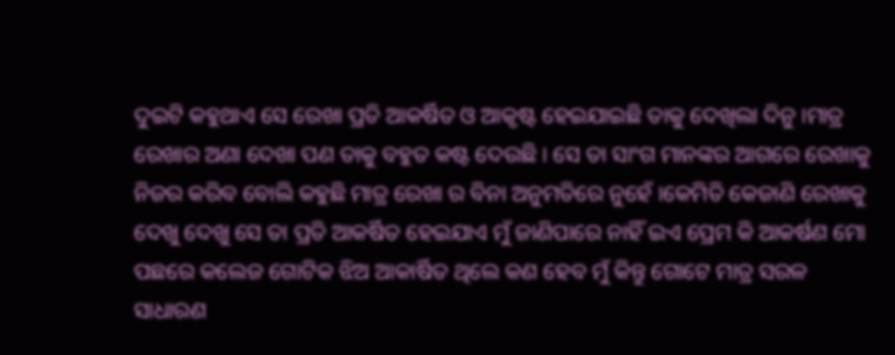ଦୁଇଟି କହୁଥାଏ ସେ ରେଖା ପ୍ରତି ଆକର୍ଷିତ ଓ ଆକୃଷ୍ଟ ହେଇଯାଇଛି ତାକୁ ଦେଖିଲା ଦିନୁ ।ମାତ୍ର ରେଖାର ଅଣା ଦେଖା ପଣ ତାକୁ ବହୁତ କଷ୍ଟ ଦେଉଛି । ସେ ତା ସାଂଗ ମାନଙ୍କର ଆଗରେ ରେଖାକୁ ନିଜର କରିବ ବୋଲି କହୁଛି ମାତ୍ର ରେଖା ର ବିନା ଅନୁମତିରେ ନୁହେଁ ।କେମିତି କେଜାଣି ରେଖାକୁ ଦେଖୁ ଦେଖୁ ସେ ତା ପ୍ରତି ଆକର୍ଷିତ ହେଇଯାଏ ମୁଁ ଜାଣିପାରେ ନାହିଁ ଇଏ ପ୍ରେମ କି ଆକର୍ଷଣ ମୋ ପଛରେ କଲେଜ ଗୋଟିକ ଝିଅ ଆକାର୍ଷିତ ଥିଲେ କଣ ହେବ ମୁଁ କିନ୍ତୁ ଗୋଟେ ମାତ୍ର ସରଳ ସାଧାରଣ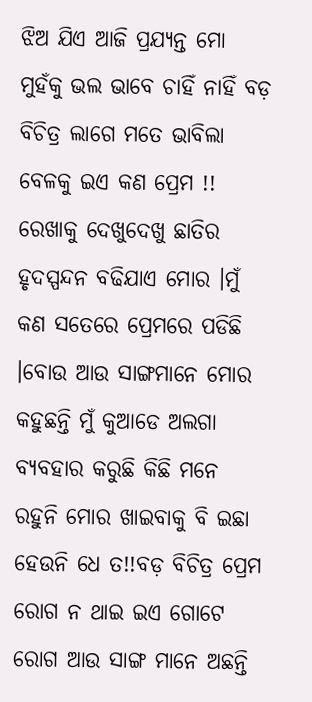ଝିଅ ଯିଏ ଆଜି ପ୍ରଯ୍ୟନ୍ତ ମୋ ମୁହଁକୁ ଭଲ ଭାବେ ଚାହିଁ ନାହିଁ ବଡ଼ ବିଚିତ୍ର ଲାଗେ ମତେ ଭାବିଲା ବେଳକୁ ଇଏ କଣ ପ୍ରେମ !! ରେଖାକୁ ଦେଖୁଦେଖୁ ଛାତିର ହୃଦସ୍ପନ୍ଦନ ବଢିଯାଏ ମୋର ।ମୁଁ କଣ ସତେରେ ପ୍ରେମରେ ପଡିଛି ।ବୋଉ ଆଉ ସାଙ୍ଗମାନେ ମୋର କହୁଛନ୍ତି ମୁଁ କୁଆଡେ ଅଲଗା ବ୍ୟବହାର କରୁଛି କିଛି ମନେ ରହୁନି ମୋର ଖାଇବାକୁ ବି ଇଛା ହେଉନି ଧେ ତ!!ବଡ଼ ବିଚିତ୍ର ପ୍ରେମ ରୋଗ ନ ଥାଇ ଇଏ ଗୋଟେ ରୋଗ ଆଉ ସାଙ୍ଗ ମାନେ ଅଛନ୍ତି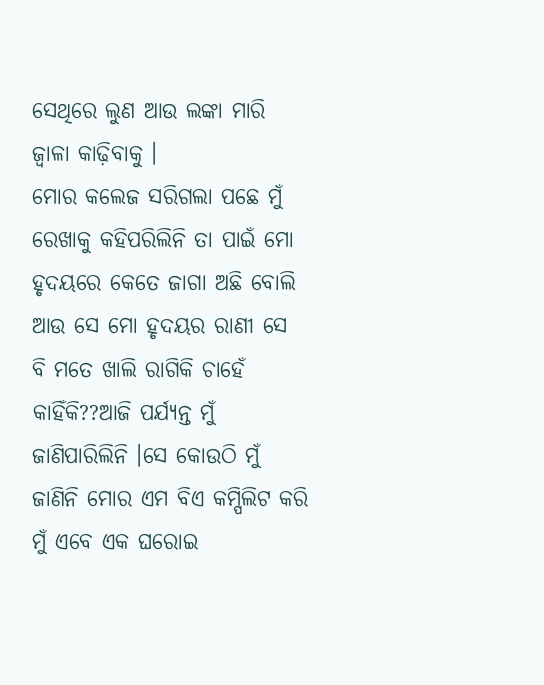ସେଥିରେ ଲୁଣ ଆଉ ଲଙ୍କା ମାରି ଜ୍ୱାଳା କାଢ଼ିବାକୁ ।
ମୋର କଲେଜ ସରିଗଲା ପଛେ ମୁଁ ରେଖାକୁ କହିପରିଲିନି ତା ପାଇଁ ମୋ ହୃଦୟରେ କେତେ ଜାଗା ଅଛି ବୋଲି ଆଉ ସେ ମୋ ହୃଦୟର ରାଣୀ ସେ ବି ମତେ ଖାଲି ରାଗିକି ଚାହେଁ କାହିଁକି??ଆଜି ପର୍ଯ୍ୟନ୍ତ ମୁଁ ଜାଣିପାରିଲିନି ।ସେ କୋଉଠି ମୁଁ ଜାଣିନି ମୋର ଏମ ବିଏ କମ୍ପିଲିଟ କରି ମୁଁ ଏବେ ଏକ ଘରୋଇ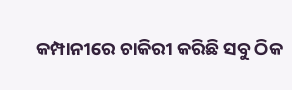କମ୍ପାନୀରେ ଚାକିରୀ କରିଛି ସବୁ ଠିକ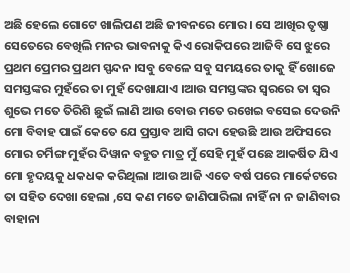ଅଛି ହେଲେ ଗୋଟେ ଖାଲିପଣ ଅଛି ଜୀବନରେ ମୋର। ସେ ଆଖିର ତୃଷ୍ଣା ସେତେରେ ବେଖିଲି ମନର ଭାବନାକୁ କିଏ ରୋକିପରେ ଆଜିବି ସେ ଝୁରେ ପ୍ରଥମ ପ୍ରେମର ପ୍ରଥମ ସ୍ପନ୍ଦନ ।ସବୁ ବେଳେ ସବୁ ସମୟରେ ତାକୁ ହିଁ ଖୋଜେ ସମସ୍ତଙ୍କର ମୁହଁରେ ତା ମୁହଁ ଦେଖାଯାଏ ।ଆଉ ସମସ୍ତଙ୍କର ସ୍ୱରରେ ତା ସ୍ୱର ଶୁଭେ ମତେ ତିରିଶି ଛୁଇଁ ଲାଣି ଆଉ ବୋଉ ମତେ ରଖେଇ ବସେଇ ଦେଉନି ମୋ ବିବାହ ପାଇଁ କେତେ ଯେ ପ୍ରସ୍ତାବ ଆସି ଗଦା ହେଉଛି ଆଉ ଅଫିସରେ ମୋର ଚର୍ମିଙ୍ଗ ମୁହଁର ଦିୱାନ ବହୁତ ମାତ୍ର ମୁଁ ସେହି ମୁହଁ ପଛେ ଆକର୍ଷିତ ଯିଏ ମୋ ହୃଦୟକୁ ଧକଧକ କରିଥିଲା ।ଆଉ ଆଜି ଏତେ ବର୍ଷ ପରେ ମାର୍କେଟରେ ତା ସହିତ ଦେଖା ହେଲା ,ସେ କଣ ମତେ ଜାଣିପାରିଲା ନାହିଁ ନା ନ ଜାଣିବାର ବାହାନା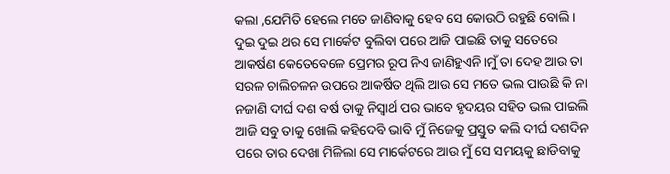କଲା ,ଯେମିତି ହେଲେ ମତେ ଜାଣିବାକୁ ହେବ ସେ କୋଉଠି ରହୁଛି ବୋଲି।
ଦୁଇ ଦୁଇ ଥର ସେ ମାର୍କେଟ ବୁଲିବା ପରେ ଆଜି ପାଇଛି ତାକୁ ସତେରେ ଆକର୍ଷଣ କେତେବେଳେ ପ୍ରେମର ରୂପ ନିଏ ଜାଣିହୁଏନି।ମୁଁ ତା ଦେହ ଆଉ ତା ସରଳ ଚାଲିଚଳନ ଉପରେ ଆକର୍ଷିତ ଥିଲି ଆଉ ସେ ମତେ ଭଲ ପାଉଛି କି ନା ନଜାଣି ଦୀର୍ଘ ଦଶ ବର୍ଷ ତାକୁ ନିସ୍ୱାର୍ଥ ପର ଭାବେ ହୃଦୟର ସହିତ ଭଲ ପାଇଲି ଆଜି ସବୁ ତାକୁ ଖୋଲି କହିଦେବି ଭାବି ମୁଁ ନିଜେକୁ ପ୍ରସ୍ତୁତ କଲି ଦୀର୍ଘ ଦଶଦିନ ପରେ ତାର ଦେଖା ମିଳିଲା ସେ ମାର୍କେଟରେ ଆଉ ମୁଁ ସେ ସମୟକୁ ଛାଡିବାକୁ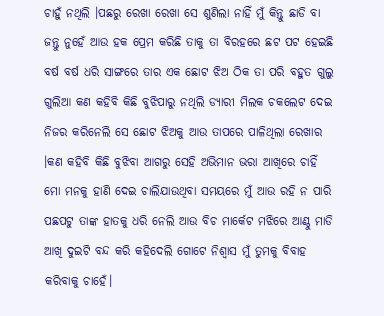ଚାହୁଁ ନଥିଲି ।ପଛରୁ ରେଖା ରେଖା ସେ ଶୁଣିଲା ନାହିଁ ମୁଁ କିନ୍ତୁ ଛାଡି ବା ଜନ୍ତୁ ନୁହେଁ ଆଉ ହକ ପ୍ରେମ କରିଛି ତାକୁ ତା ବିରହରେ ଛଟ ପଟ ହେଇଛି ବର୍ଷ ବର୍ଷ ଧରି ସାଙ୍ଗରେ ତାର ଏକ ଛୋଟ ଝିଅ ଠିକ ତା ପରି ବହୁତ ଗୁଲୁ ଗୁଲିଆ କଣ କହିବି କିଛି ବୁଝିପାରୁ ନଥିଲି ଡ୍ୟାରୀ ମିଲକ ଚକଲେଟ ଦେଇ ନିଜର କରିନେଲି ସେ ଛୋଟ ଝିଅକୁ ଆଉ ତାପରେ ପାଳିଥିଲା ରେଖାର ।କଣ କହିବି କିଛି ବୁଝିବା ଆଗରୁ ସେହି ଅଭିମାନ ଭରା ଆଖିରେ ଚାହିଁ ମୋ ମନକୁ ହାଣି ଦେଇ ଚାଲିଯାଉଥିବା ସମୟରେ ମୁଁ ଆଉ ରହି ନ ପାରି
ପଛପଟୁ ତାଙ୍କ ହାତକୁ ଧରି ନେଲି ଆଉ ବିଚ ମାର୍କେଟ ମଝିରେ ଆଣ୍ଠୁ ମାଡି ଆଖି ଦୁଇଟି ବନ୍ଦ କରି କହିଦେଲି ଗୋଟେ ନିଶ୍ୱାସ ମୁଁ ତୁମକୁ ବିବାହ କରିବାକୁ ଚାହେଁ।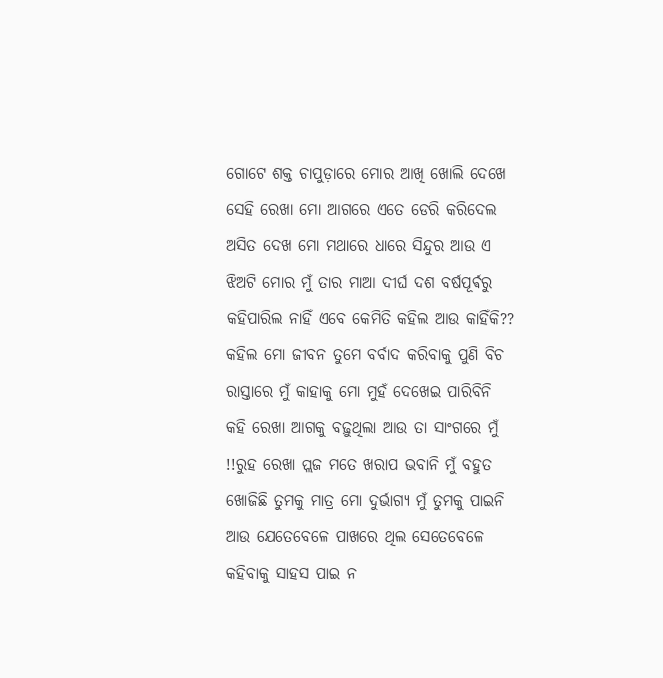ଗୋଟେ ଶକ୍ତ ଚାପୁଡ଼ାରେ ମୋର ଆଖି ଖୋଲି ଦେଖେ ସେହି ରେଖା ମୋ ଆଗରେ ଏତେ ଡେରି କରିଦେଲ ଅସିତ ଦେଖ ମୋ ମଥାରେ ଧାରେ ସିନ୍ଦୁର ଆଉ ଏ ଝିଅଟି ମୋର ମୁଁ ତାର ମାଆ ଦୀର୍ଘ ଦଶ ବର୍ଷପୂର୍ଵରୁ କହିପାରିଲ ନାହିଁ ଏବେ କେମିତି କହିଲ ଆଉ କାହିଁକି?? କହିଲ ମୋ ଜୀବନ ତୁମେ ବର୍ବାଦ କରିବାକୁ ପୁଣି ବିଚ ରାସ୍ତାରେ ମୁଁ କାହାକୁ ମୋ ମୁହଁ ଦେଖେଇ ପାରିବିନି କହି ରେଖା ଆଗକୁ ବଢ଼ୁଥିଲା ଆଉ ତା ସାଂଗରେ ମୁଁ !!ରୁହ ରେଖା ପ୍ଲଜ ମତେ ଖରାପ ଭବାନି ମୁଁ ବହୁତ ଖୋଜିଛି ତୁମକୁ ମାତ୍ର ମୋ ଦୁର୍ଭାଗ୍ୟ ମୁଁ ତୁମକୁ ପାଇନି ଆଉ ଯେତେବେଳେ ପାଖରେ ଥିଲ ସେତେବେଳେ କହିବାକୁ ସାହସ ପାଇ ନ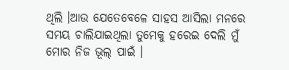ଥିଲି ।ଆଉ ଯେତେବେଳେ ସାହସ ଆସିଲା ମନରେ ସମୟ ଚାଲିଯାଇଥିଲା ତୁମେକୁ ହରେଇ ଦେଲି ମୁଁ ମୋର ନିଜ ଭୂଲ୍ ପାଇଁ ।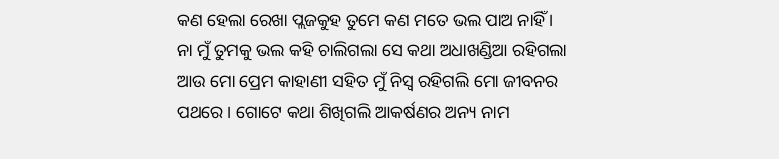କଣ ହେଲା ରେଖା ପ୍ଲଜକୁହ ତୁମେ କଣ ମତେ ଭଲ ପାଅ ନାହିଁ ।
ନା ମୁଁ ତୁମକୁ ଭଲ କହି ଚାଲିଗଲା ସେ କଥା ଅଧାଖଣ୍ଡିଆ ରହିଗଲା ଆଉ ମୋ ପ୍ରେମ କାହାଣୀ ସହିତ ମୁଁ ନିସ୍ୱ ରହିଗଲି ମୋ ଜୀବନର ପଥରେ । ଗୋଟେ କଥା ଶିଖିଗଲି ଆକର୍ଷଣର ଅନ୍ୟ ନାମ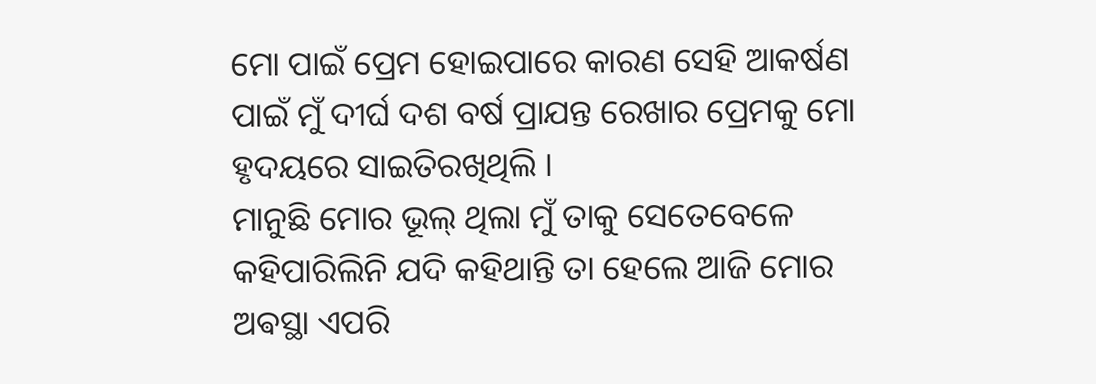ମୋ ପାଇଁ ପ୍ରେମ ହୋଇପାରେ କାରଣ ସେହି ଆକର୍ଷଣ ପାଇଁ ମୁଁ ଦୀର୍ଘ ଦଶ ବର୍ଷ ପ୍ରାଯନ୍ତ ରେଖାର ପ୍ରେମକୁ ମୋ ହୃଦୟରେ ସାଇତିରଖିଥିଲି ।
ମାନୁଛି ମୋର ଭୂଲ୍ ଥିଲା ମୁଁ ତାକୁ ସେତେବେଳେ କହିପାରିଲିନି ଯଦି କହିଥାନ୍ତି ତା ହେଲେ ଆଜି ମୋର ଅଵସ୍ଥା ଏପରି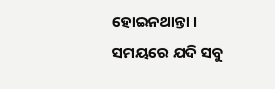ହୋଇନଥାନ୍ତା ।
ସମୟରେ ଯଦି ସବୁ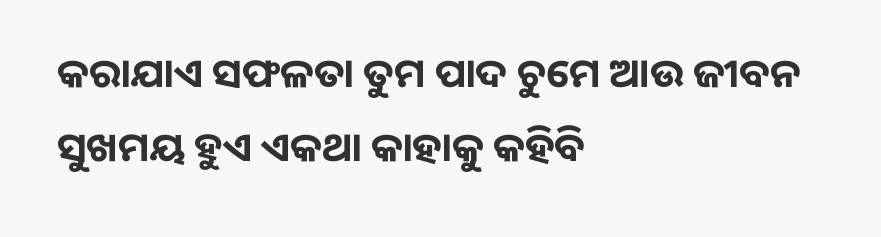କରାଯାଏ ସଫଳତା ତୁମ ପାଦ ଚୁମେ ଆଉ ଜୀବନ ସୁଖମୟ ହୁଏ ଏକଥା କାହାକୁ କହିବି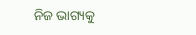ନିଜ ଭାଗ୍ୟକୁ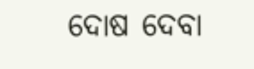ଦୋଷ ଦେବା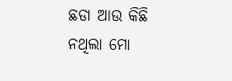ଛଡା ଆଉ କିଛି ନଥିଲା ମୋ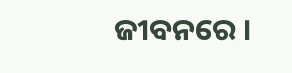ଜୀବନରେ ।